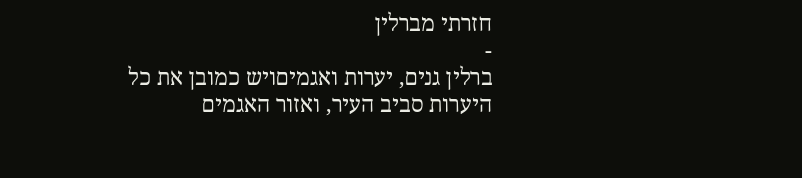חזרתי מברלין
-
ברלין גנים, יערות ואגמיםויש כמובן את כל היערות סביב העיר, ואזור האגמים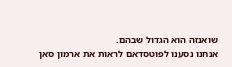שואנזה הוא הגדול שבהם.
אנחנו נסענו לפוטסדאם לראות את ארמון סאן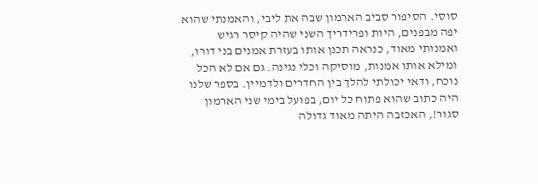סוסי. הסיפור סביב הארמון שבה את ליבי, והאמנתי שהוא יפה מבפנים, היות ופרידריך השני שהיה קיסר רגיש ואמנותי מאוד, כנראה תכנן אותו בעזרת אמנים בני דורו, ומילא אותו אמנות, מוסיקה וכלי נגינה. גם אם לא הכל נוכח, ודאי יכולתי להלך בין החדרים ולדמיין. בספר שלנו היה כתוב שהוא פתוח כל יום, בפועל בימי שני הארמון סגור!, האכזבה היתה מאוד גדולה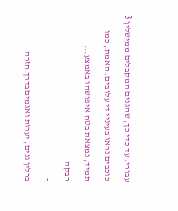עבורי. עד כדי כך, שהגנים המקבלים ממישלין 3 כוכבים נראו בעיניי די עלובים. האמת, כמו תמיד, נמצאת בטח איפושהו באמצע...
רבקה
-
ברלין גנים, יערות ואגמיםבדרך חזרה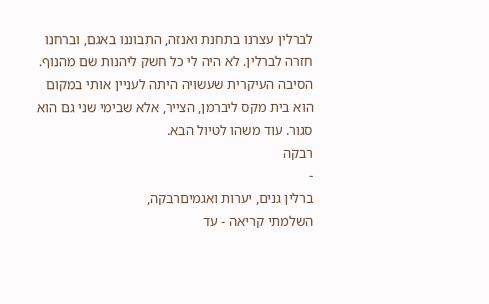לברלין עצרנו בתחנת ואנזה, התבוננו באגם, וברחנו חזרה לברלין. לא היה לי כל חשק ליהנות שם מהנוף. הסיבה העיקרית שעשויה היתה לעניין אותי במקום הוא בית מקס ליברמן, הצייר, אלא שבימי שני גם הוא סגור. עוד משהו לטיול הבא.
רבקה
-
ברלין גנים, יערות ואגמיםרבקה,
השלמתי קריאה - עד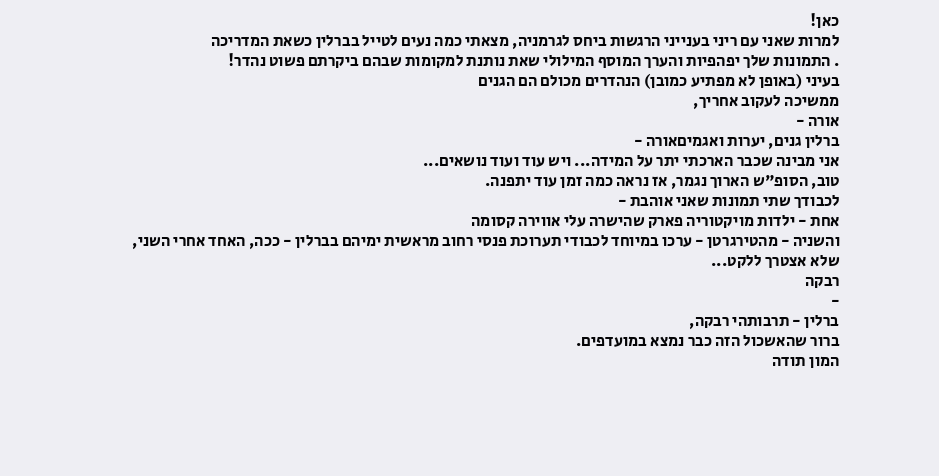כאן!
למרות שאני עם ריני בענייני הרגשות ביחס לגרמניה, מצאתי כמה נעים לטייל בברלין כשאת המדריכה
. התמונות שלך יפהפיות והערך המוסף המילולי שאת נותנת למקומות שבהם ביקרתם פשוט נהדר!
בעיני (באופן לא מפתיע כמובן) הנהדרים מכולם הם הגנים
ממשיכה לעקוב אחריך,
אורה -
ברלין גנים, יערות ואגמיםאורה -
אני מבינה שכבר הארכתי יתר על המידה... ויש עוד ועוד נושאים...
טוב, הסופ"ש הארוך נגמר, אז נראה כמה זמן עוד יתפנה.
לכבודך שתי תמונות שאני אוהבת -
אחת - ילדות מויקטוריה פארק שהישרה עלי אווירה קסומה
והשניה - מהטירגרטן - ערכו במיוחד לכבודי תערוכת פנסי רחוב מראשית ימיהם בברלין - ככה, האחד אחרי השני, שלא אצטרך ללקט...
רבקה
-
ברלין - תרבותהי רבקה,
ברור שהאשכול הזה כבר נמצא במועדפים.
המון תודה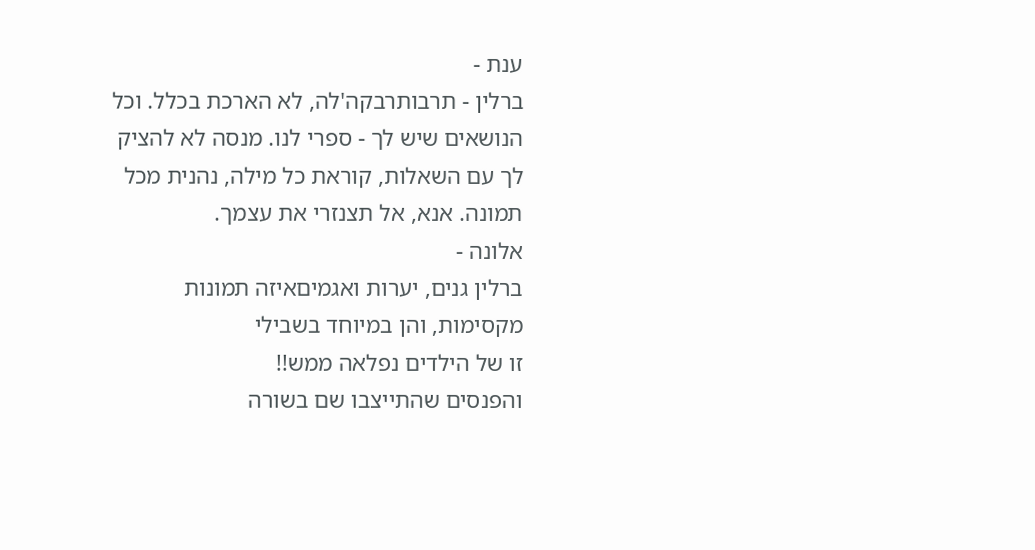ענת -
ברלין - תרבותרבקה'לה, לא הארכת בכלל. וכל הנושאים שיש לך - ספרי לנו. מנסה לא להציק לך עם השאלות, קוראת כל מילה, נהנית מכל תמונה. אנא, אל תצנזרי את עצמך.
אלונה -
ברלין גנים, יערות ואגמיםאיזה תמונות מקסימות, והן במיוחד בשבילי
זו של הילדים נפלאה ממש!!
והפנסים שהתייצבו שם בשורה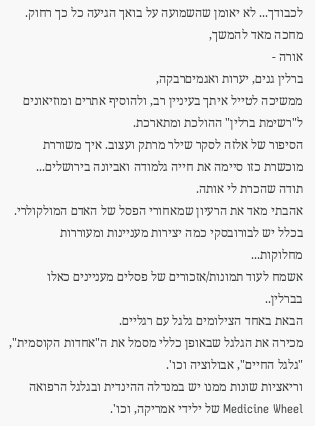לכבודך... לא יאומן שהשמועה על בואך הגיעה כל כך רחוק.
מחכה מאד להמשך,
אורה -
ברלין גנים, יערות ואגמיםרבקה,
ממשיכה לטייל איתך בעיניין רב, ולהוסיף אתרים ומוזיאונים ל"רשימת ברלין" ההולכת ומתארכת.
הסיפור של אלזה לסקר שילר מרתק ועצוב. איך משוררת מוכשרת כזו סיימה את חייה גלמודה ואביונה בירושלים...
תודה שהכרת לי אותה.
אהבתי מאד את הרעיון שמאחורי הפסל של האדם המולקולרי. בכלל יש לבורובסקי כמה יצירות מעניינות ומעוררות מחלוקות...
אשמח לעוד תמונות/אזכורים של פסלים מעניינים כאלו בברלין..
הבאת באחד הצילומים גלגל עם רגליים.
מכירה את הגלגל שבאופן כללי מסמל את ה"אחדות הקוסמית", "גלגל החיים", אבולוציה וכו'.
וריאציות שונות ממנו יש במנדלה ההינדית ובגלגל הרפואה Medicine Wheel של ילידי אמריקה, וכו'.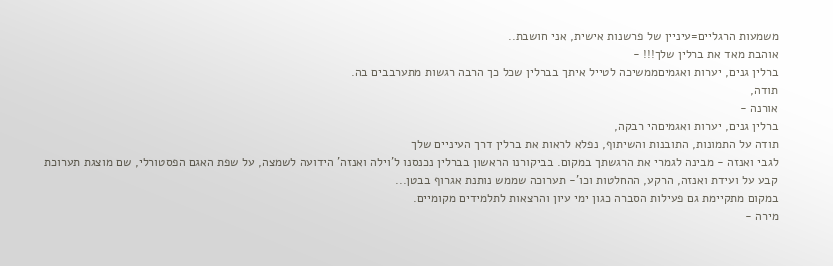משמעות הרגליים=עיניין של פרשנות אישית, אני חושבת..
אוהבת מאד את ברלין שלך!!! -
ברלין גנים, יערות ואגמיםממשיכה לטייל איתך בברלין שכל כך הרבה רגשות מתערבבים בה.
תודה,
אורנה -
ברלין גנים, יערות ואגמיםהי רבקה,
תודה על התמונות, התובנות והשיתוף, נפלא לראות את ברלין דרך העיניים שלך
לגבי ואנזה - מבינה לגמרי את הרגשתך במקום. בביקורנו הראשון בברלין נכנסנו ל'וילה ואנזה' הידועה לשמצה, על שפת האגם הפסטורלי, שם מוצגת תערוכת קבע על ועידת ואנזה, הרקע, ההחלטות וכו'- תערוכה שממש נותנת אגרוף בבטן...
במקום מתקיימת גם פעילות הסברה כגון ימי עיון והרצאות לתלמידים מקומיים.
מירה -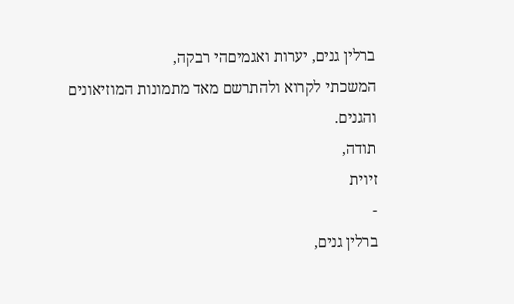ברלין גנים, יערות ואגמיםהי רבקה,
המשכתי לקרוא ולהתרשם מאד מתמונות המוזיאונים והגנים.
תודה,
זיוית
-
ברלין גנים,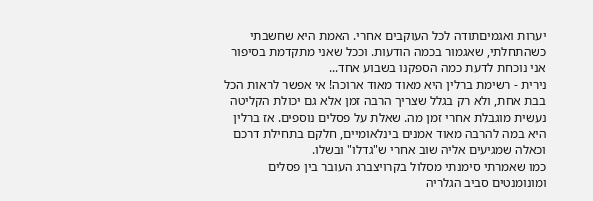יערות ואגמיםתודה לכל העוקבים אחרי. האמת היא שחשבתי כשהתחלתי, שאגמור בכמה הודעות. וככל שאני מתקדמת בסיפור אני נוכחת לדעת כמה הספקנו בשבוע אחד...
נירית - רשימת ברלין היא מאוד מאוד ארוכה! אי אפשר לראות הכל בבת אחת, ולא רק בגלל שצריך הרבה זמן אלא גם יכולת הקליטה נעשית מוגבלת אחרי זמן מה. שאלת על פסלים נוספים. אז ברלין היא במה להרבה מאוד אמנים בינלאומיים, חלקם בתחילת דרכם וכאלה שמגיעים אליה שוב אחרי ש"גדלו" ובשלו.
כמו שאמרתי סימנתי מסלול בקרויצברג העובר בין פסלים ומונומנטים סביב הגלריה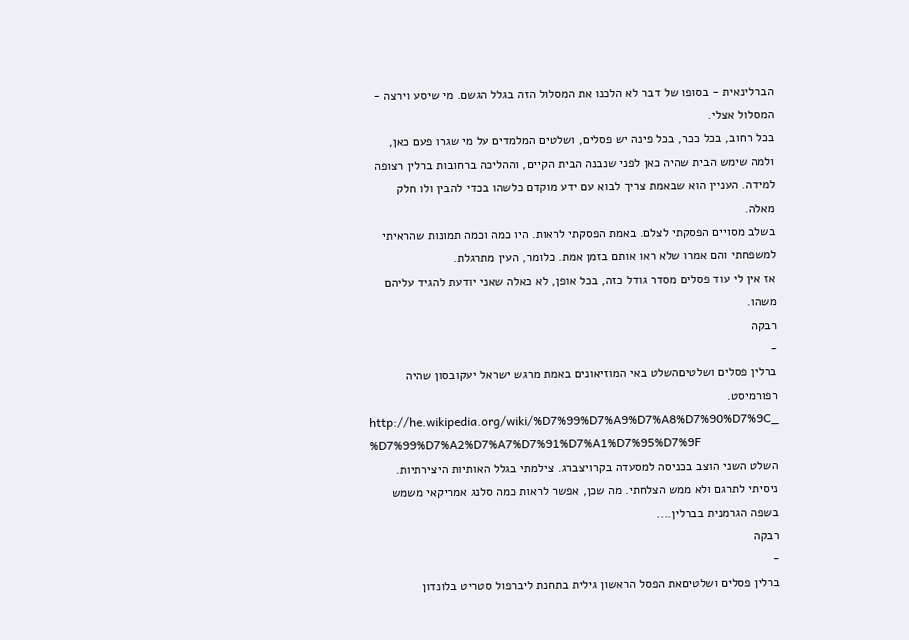הברלינאית - בסופו של דבר לא הלכנו את המסלול הזה בגלל הגשם. מי שיסע וירצה - המסלול אצלי.
בכל רחוב, בכל ככר, בכל פינה יש פסלים, ושלטים המלמדים על מי שגרו פעם כאן, ולמה שימש הבית שהיה כאן לפני שנבנה הבית הקיים, וההליכה ברחובות ברלין רצופה למידה. העניין הוא שבאמת צריך לבוא עם ידע מוקדם כלשהו בכדי להבין ולו חלק מאלה.
בשלב מסויים הפסקתי לצלם. באמת הפסקתי לראות. היו כמה וכמה תמונות שהראיתי למשפחתי והם אמרו שלא ראו אותם בזמן אמת. כלומר, העין מתרגלת.
אז אין לי עוד פסלים מסדר גודל כזה, בכל אופן, לא כאלה שאני יודעת להגיד עליהם משהו.
רבקה
-
ברלין פסלים ושלטיםהשלט באי המוזיאונים באמת מרגש ישראל יעקובסון שהיה רפורמיסט.
http://he.wikipedia.org/wiki/%D7%99%D7%A9%D7%A8%D7%90%D7%9C_ %D7%99%D7%A2%D7%A7%D7%91%D7%A1%D7%95%D7%9F
השלט השני הוצב בכניסה למסעדה בקרויצברג. צילמתי בגלל האותיות היצירתיות. ניסיתי לתרגם ולא ממש הצלחתי. מה שכן, אפשר לראות כמה סלנג אמריקאי משמש בשפה הגרמנית בברלין....
רבקה
-
ברלין פסלים ושלטיםאת הפסל הראשון גילית בתחנת ליברפול סטריט בלונדון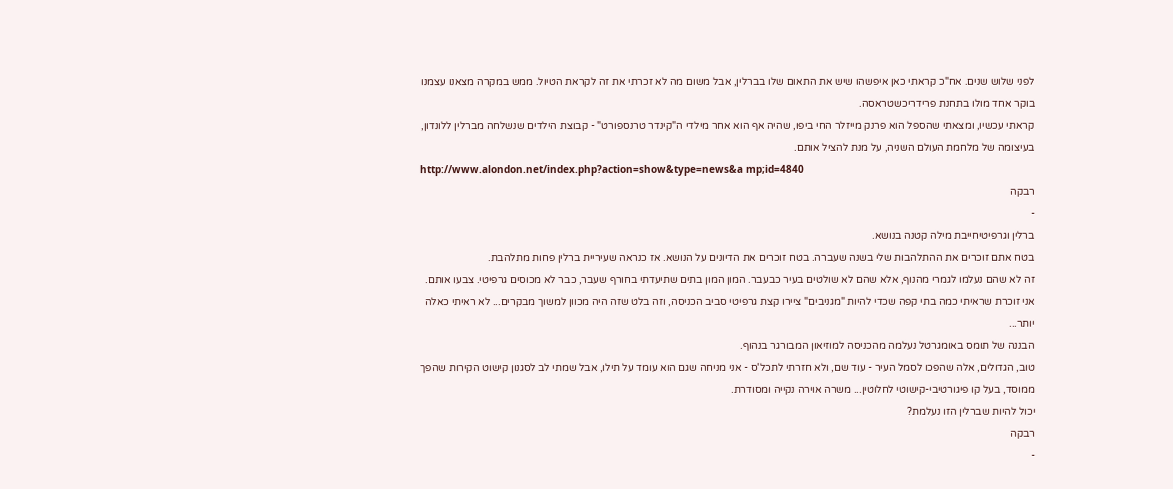לפני שלוש שנים. אח"כ קראתי כאן איפשהו שיש את התאום שלו בברלין, אבל משום מה לא זכרתי את זה לקראת הטיול. ממש במקרה מצאנו עצמנו בוקר אחד מולו בתחנת פרידריכשטראסה.
קראתי עכשיו, ומצאתי שהספל הוא פרנק מייזלר החי ביפו, שהיה אף הוא אחר מילדי ה"קינדר טרנספורט" - קבוצת הילדים שנשלחה מברלין ללונדון, בעיצומה של מלחמת העולם השניה, על מנת להציל אותם.
http://www.alondon.net/index.php?action=show&type=news&a mp;id=4840
רבקה
-
ברלין וגרפיטיחייבת מילה קטנה בנושא.
בטח אתם זוכרים את ההתלהבות שלי בשנה שעברה. בטח זוכרים את הדיונים על הנושא. אז כנראה שעיריית ברלין פחות מתלהבת.
זה לא שהם נעלמו לגמרי מהנוף, אלא שהם לא שולטים בעיר כבעבר. המון המון בתים שתיעדתי בחורף שעבר, כבר לא מכוסים גרפיטי. צבעו אותם. אני זוכרת שראיתי כמה בתי קפה שכדי להיות "מגניבים" ציירו קצת גרפיטי סביב הכניסה, וזה בלט שזה היה מכוון למשוך מבקרים... לא ראיתי כאלה יותר...
הבננה של תומס באומגרטל נעלמה מהכניסה למוזיאון המבורגר בנהוף.
טוב, הגדולים, אלה שהפכו לסמל העיר - עוד שם, ולא חזרתי לתכל'ס - אני מניחה שגם הוא עומד על תילו, אבל שמתי לב לסגנון קישוט הקירות שהפך ממוסד, בעל קו פיגורטיבי-קישוטי לחלוטין... משרה אוירה נקייה ומסודרת.
יכול להיות שברלין הזו נעלמת?
רבקה
-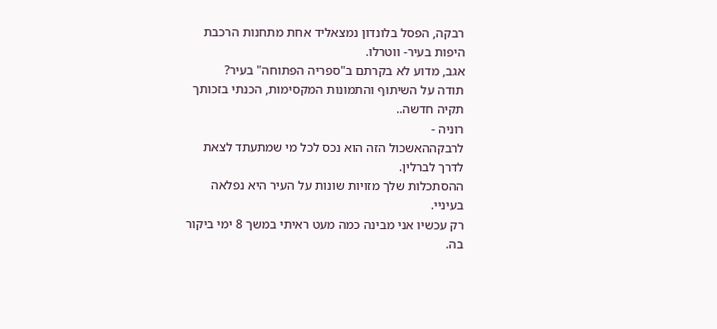רבקה, הפסל בלונדון נמצאליד אחת מתחנות הרכבת היפות בעיר- ווטרלו.
אגב, מדוע לא בקרתם ב"ספריה הפתוחה" בעיר?
תודה על השיתוף והתמונות המקסימות, הכנתי בזכותך תקיה חדשה..
רוניה -
לרבקההאשכול הזה הוא נכס לכל מי שמתעתד לצאת לדרך לברלין.
ההסתכלות שלך מזויות שונות על העיר היא נפלאה בעיניי.
רק עכשיו אני מבינה כמה מעט ראיתי במשך 8 ימי ביקור בה.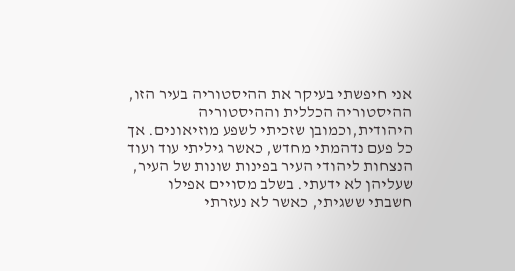אני חיפשתי בעיקר את ההיסטוריה בעיר הזו, ההיסטוריה הכללית וההיסטוריה היהודית,וכמובן שזכיתי לשפע מוזיאונים. אך כל פעם נדהמתי מחדש, כאשר גיליתי עוד ועוד הנצחות ליהודי העיר בפינות שונות של העיר, שעליהן לא ידעתי. בשלב מסויים אפילו חשבתי ששגיתי, כאשר לא נעזרתי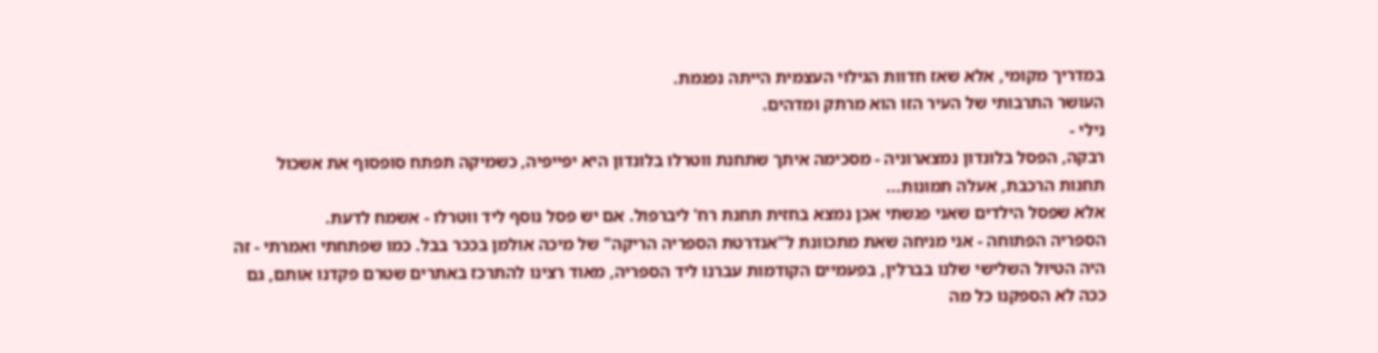במדריך מקומי, אלא שאז חדוות הגילוי העצמית הייתה נפגמת.
העושר התרבותי של העיר הזו הוא מרתק ומדהים.
נילי -
רבקה, הפסל בלונדון נמצארוניה - מסכימה איתך שתחנת ווטרלו בלונדון היא יפייפיה, כשמיקה תפתח סופסוף את אשכול תחנות הרכבת, אעלה תמונות...
אלא שפסל הילדים שאני פגשתי אכן נמצא בחזית תחנת רח' ליברפול. אם יש פסל נוסף ליד ווטרלו - אשמח לדעת.
הספריה הפתוחה - אני מניחה שאת מתכוונת ל"אנדרטת הספריה הריקה" של מיכה אולמן בככר בבל. כמו שפתחתי ואמרתי - זה היה הטיול השלישי שלנו בברלין, בפעמיים הקודמות עברנו ליד הספריה, מאוד רצינו להתרכז באתרים שטרם פקדנו אותם, גם ככה לא הספקנו כל מה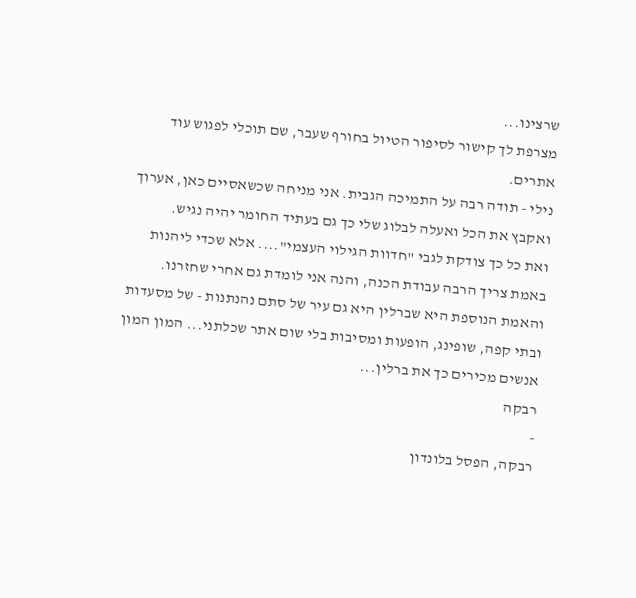שרצינו...
מצרפת לך קישור לסיפור הטיול בחורף שעבר, שם תוכלי לפגוש עוד אתרים.
נילי - תודה רבה על התמיכה הגבית. אני מניחה שכשאסיים כאן, אערוך ואקבץ את הכל ואעלה לבלוג שלי כך גם בעתיד החומר יהיה נגיש.
ואת כל כך צודקת לגבי "חדוות הגילוי העצמי".... אלא שכדי ליהנות באמת צריך הרבה עבודת הכנה, והנה אני לומדת גם אחרי שחזרנו.
והאמת הנוספת היא שברלין היא גם עיר של סתם נהנתנות - של מסעדות ובתי קפה, שופינג, הופעות ומסיבות בלי שום אתר שכלתני... המון המון אנשים מכירים כך את ברלין...
רבקה
-
רבקה, הפסל בלונדון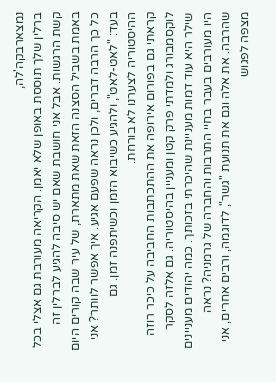נמצארבקה'לה,
ברלין שלך תוססת באופן שלא יאמן. הקריאה מעורבת גם אצלי בכל קשת הרגשות. אבל אני חושבת שאם יש סיבה להגיע לברלין זה באמת בשביל הסצנה הזאת שאת מתארת, של עיר שבה קורים היום כל כך הרבה דברים, ולכן נראה שפעם אגיע. איך אפשר לוותר? אני בעד: "לאט-לאט", ולהגיע כשיבוא הזמן וכשיתפנה זמן. גם ההיסטוריה לצערנו לא בורחת.
קראתי גם בפורום אירופה את ההתכתבות החביבה על כיכר רוזה לוקסמבורג ולמדתי פרק קטן ומעניין בהיסטוריה. גם אלזה לסקר שילר היא עוד דמות מעניינת שהיכרתי בזכותך. כמה יהודים מעניינים היו מעורבים בעבר בחיי התרבות והחברה של גרמניה? נראה שהרבה. את אלה וגם את תנועת "גשר", לדוגמה, ורבים אחרים, אני מצפה לפגוש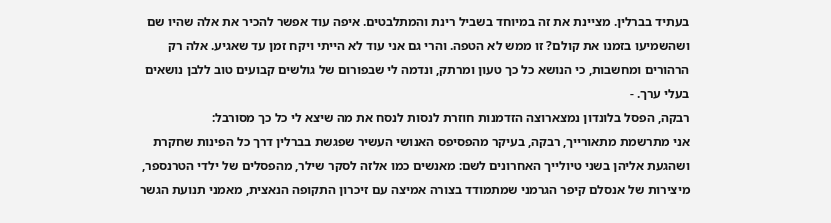בעתיד בברלין. מציינת את זה במיוחד בשביל רינת והמתלבטים. איפה עוד אפשר להכיר את אלה שהיו שם ושהשמיעו בזמנו את קולם? זו ממש לא הטפה. והרי גם אני עוד לא הייתי ויקח זמן עד שאגיע. אלה רק הרהורים ומחשבות, כי הנושא כל כך טעון ומרתק, ונדמה לי שבפורום של גולשים קבועים טוב ללבן נושאים בעלי ערך. -
רבקה, הפסל בלונדון נמצארוצה הזדמנות חוזרת לנסות לנסח את מה שיצא לי כל כך מסורבל:
אני מתרשמת מתאורייך, רבקה, בעיקר מהפסיפס האנושי העשיר שפגשת בברלין דרך כל הפינות שחקרת ושהגעת אליהן בשני טיולייך האחרונים לשם: מאנשים כמו אלזה לסקר שילר, מהפסלים של ילדי הטרנספר, מיצירות של אנסלם קיפר הגרמני שמתמודד בצורה אמיצה עם זיכרון התקופה הנאצית, מאמני תנועת הגשר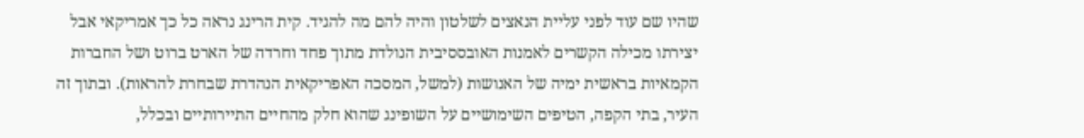שהיו שם עוד לפני עליית הנאצים לשלטון והיה להם מה להגיד. קית הרינג נראה כל כך אמריקאי אבל יצירתו מכילה הקשרים לאמנות האובססיבית הנולדת מתוך פחד וחרדה של הארט ברוט ושל החברות הקמאיות בראשית ימיה של האנושות (למשל, המסכה האפריקאית הנהדרת שבחרת להראות). ובתוך זה העיר, בתי הקפה, הטיפים השימושיים על השופינג שהוא חלק מהחיים התיירותיים ובכלל,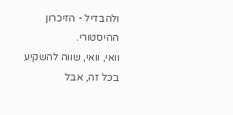ולהבדיל - הזיכרון ההיסטורי.
וואי, וואי, שווה להשקיע בכל זה, אבל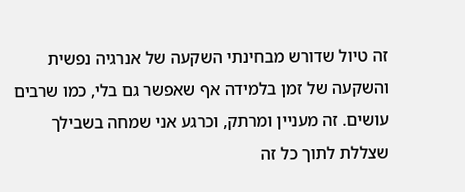זה טיול שדורש מבחינתי השקעה של אנרגיה נפשית והשקעה של זמן בלמידה אף שאפשר גם בלי, כמו שרבים עושים. זה מעניין ומרתק, וכרגע אני שמחה בשבילך שצללת לתוך כל זה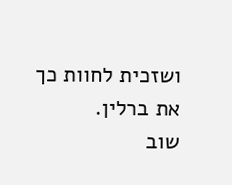ושזכית לחוות כך את ברלין.
שוב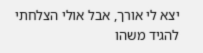יצא לי אורך, אבל אולי הצלחתי להגיד משהו